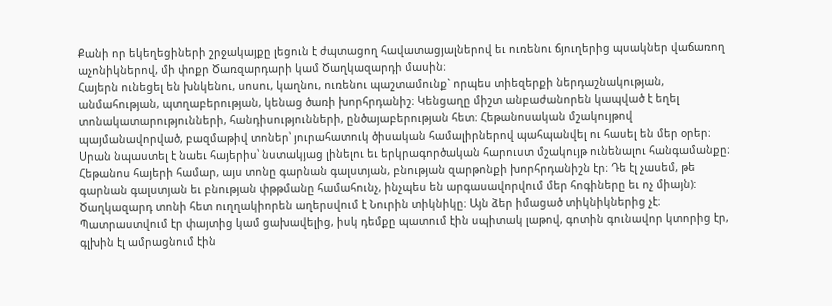Քանի որ եկեղեցիների շրջակայքը լեցուն է ժպտացող հավատացյալներով եւ ուռենու ճյուղերից պսակներ վաճառող աչոնիկներով, մի փոքր Ծառզարդարի կամ Ծաղկազարդի մասին։
Հայերն ունեցել են խնկենու, սոսու, կաղնու, ուռենու պաշտամունք` որպես տիեզերքի ներդաշնակության, անմահության, պտղաբերության, կենաց ծառի խորհրդանիշ։ Կենցաղը միշտ անբաժանորեն կապված է եղել տոնակատարությունների, հանդիսությունների, ընծայաբերության հետ։ Հեթանոսական մշակույթով պայմանավորված, բազմաթիվ տոներ՝ յուրահատուկ ծիսական համալիրներով պահպանվել ու հասել են մեր օրեր։
Սրան նպաստել է նաեւ հայերիս՝ նստակյաց լինելու եւ երկրագործական հարուստ մշակույթ ունենալու հանգամանքը։ Հեթանոս հայերի համար, այս տոնը գարնան գալստյան, բնության զարթոնքի խորհրդանիշն էր։ Դե էլ չասեմ, թե գարնան գալստյան եւ բնության փթթմանը համահունչ, ինչպես են արգասավորվում մեր հոգիները եւ ոչ միայն):
Ծաղկազարդ տոնի հետ ուղղակիորեն աղերսվում է Նուրին տիկնիկը։ Այն ձեր իմացած տիկնիկներից չէ։ Պատրաստվում էր փայտից կամ ցախավելից, իսկ դեմքը պատում էին սպիտակ լաթով, գոտին գունավոր կտորից էր, գլխին էլ ամրացնում էին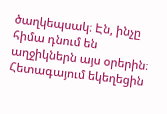ծաղկեպսակ։ Էն, ինչը հիմա դնում են աղջիկներն այս օրերին։
Հետագայում եկեղեցին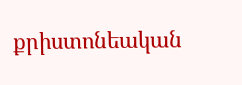քրիստոնեական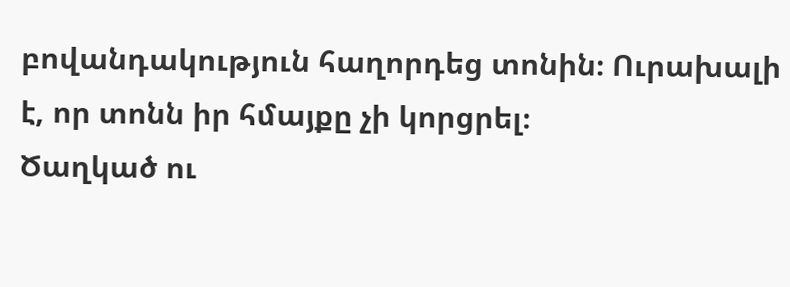բովանդակություն հաղորդեց տոնին։ Ուրախալի է, որ տոնն իր հմայքը չի կորցրել։
Ծաղկած ու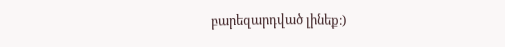բարեզարդված լինեք։)